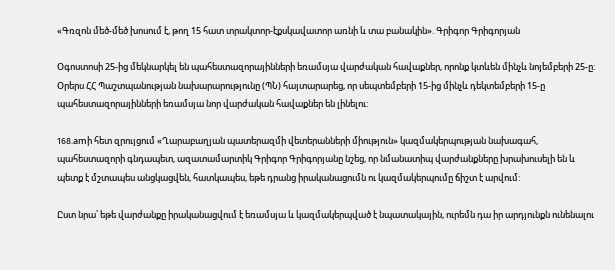«Գռզոն մեծ-մեծ խոսում է, թող 15 հատ տրակտոր-էքսկավատոր առնի և տա բանակին». Գրիգոր Գրիգորյան

Օգոստոսի 25-ից մեկնարկել են պահեստազորայինների եռամսյա վարժական հավաքներ, որոնք կտևեն մինչև նոյեմբերի 25-ը: Օրերս ՀՀ Պաշտպանության նախարարությունը (ՊՆ) հայտարարեց, որ սեպտեմբերի 15-ից մինչև դեկտեմբերի 15-ը պահեստազորայինների եռամսյա նոր վարժական հավաքներ են լինելու:

168.amի հետ զրույցում «Ղարաբաղյան պատերազմի վետերանների միություն» կազմակերպության նախագահ, պահեստազորի գնդապետ, ազատամարտիկ Գրիգոր Գրիգորյանը նշեց, որ նմանատիպ վարժանքները խրախուսելի են և պետք է մշտապես անցկացվեն, հատկապես, եթե դրանց իրականացումն ու կազմակերպումը ճիշտ է արվում:

Ըստ նրա՝ եթե վարժանքը իրականացվում է եռամսյա և կազմակերպված է նպատակային, ուրեմն դա իր արդյունքն ունենալու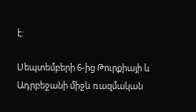է:

Սեպտեմբերի 6-ից Թուրքիայի և Ադրբեջանի միջև ռազմական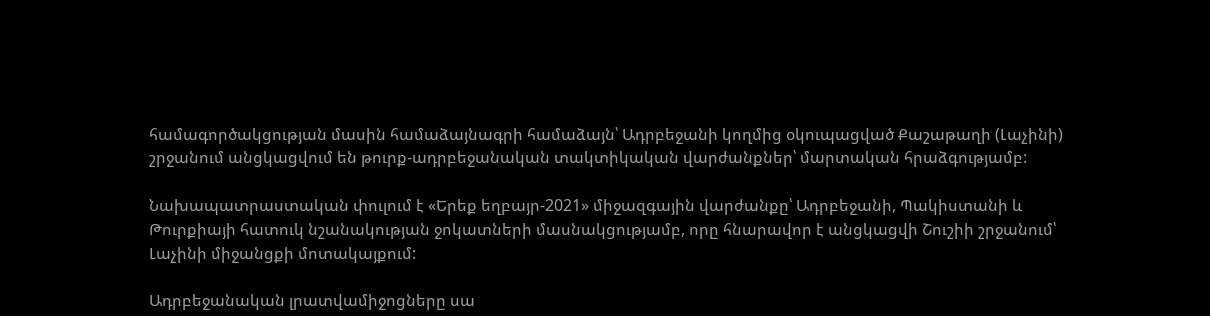համագործակցության մասին համաձայնագրի համաձայն՝ Ադրբեջանի կողմից օկուպացված Քաշաթաղի (Լաչինի) շրջանում անցկացվում են թուրք-ադրբեջանական տակտիկական վարժանքներ՝ մարտական հրաձգությամբ:

Նախապատրաստական փուլում է «Երեք եղբայր-2021» միջազգային վարժանքը՝ Ադրբեջանի, Պակիստանի և Թուրքիայի հատուկ նշանակության ջոկատների մասնակցությամբ, որը հնարավոր է անցկացվի Շուշիի շրջանում՝ Լաչինի միջանցքի մոտակայքում:

Ադրբեջանական լրատվամիջոցները սա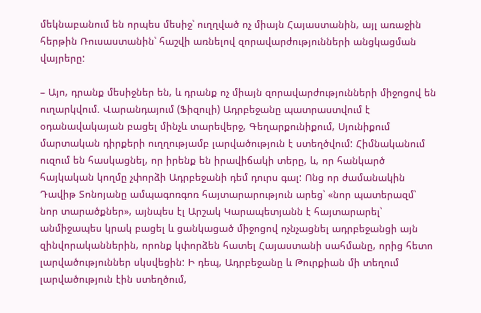մեկնաբանում են որպես մեսիջ՝ ուղղված ոչ միայն Հայաստանին, այլ առաջին հերթին Ռուսաստանին՝ հաշվի առնելով զորավարժությունների անցկացման վայրերը:

– Այո, դրանք մեսիջներ են, և դրանք ոչ միայն զորավարժությունների միջոցով են ուղարկվում. Վարանդայում (Ֆիզուլի) Ադրբեջանը պատրաստվում է օդանավակայան բացել մինչև տարեվերջ, Գեղարքունիքում, Սյունիքում մարտական դիրքերի ուղղությամբ լարվածություն է ստեղծվում: Հիմնականում ուզում են հասկացնել, որ իրենք են իրավիճակի տերը, և, որ հանկարծ հայկական կողմը չփորձի Ադրբեջանի դեմ դուրս գալ: Ոնց որ ժամանակին Դավիթ Տոնոյանը ամպագոռգոռ հայտարարություն արեց՝ «նոր պատերազմ՝ նոր տարածքներ», այնպես էլ Արշակ Կարապետյանն է հայտարարել՝ անմիջապես կրակ բացել և ցանկացած միջոցով ոչնչացնել ադրբեջանցի այն զինվորականներին, որոնք կփորձեն հատել Հայաստանի սահմանը, որից հետո լարվածություններ սկսվեցին: Ի դեպ, Ադրբեջանը և Թուրքիան մի տեղում լարվածություն էին ստեղծում,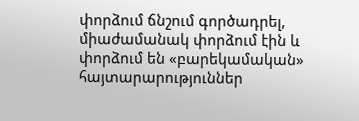փորձում ճնշում գործադրել, միաժամանակ փորձում էին և փորձում են «բարեկամական» հայտարարություններ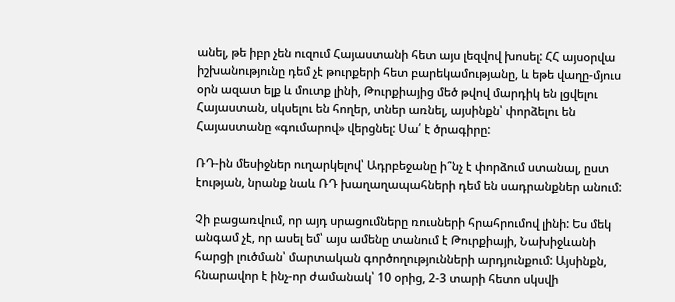անել, թե իբր չեն ուզում Հայաստանի հետ այս լեզվով խոսել: ՀՀ այսօրվա իշխանությունը դեմ չէ թուրքերի հետ բարեկամությանը, և եթե վաղը-մյուս օրն ազատ ելք և մուտք լինի, Թուրքիայից մեծ թվով մարդիկ են լցվելու Հայաստան, սկսելու են հողեր, տներ առնել, այսինքն՝ փորձելու են Հայաստանը «գումարով» վերցնել: Սա՛ է ծրագիրը:

ՌԴ-ին մեսիջներ ուղարկելով՝ Ադրբեջանը ի՞նչ է փորձում ստանալ, ըստ էության, նրանք նաև ՌԴ խաղաղապահների դեմ են սադրանքներ անում:

Չի բացառվում, որ այդ սրացումները ռուսների հրահրումով լինի: Ես մեկ անգամ չէ, որ ասել եմ՝ այս ամենը տանում է Թուրքիայի, Նախիջևանի հարցի լուծման՝ մարտական գործողությունների արդյունքում: Այսինքն, հնարավոր է ինչ-որ ժամանակ՝ 10 օրից, 2-3 տարի հետո սկսվի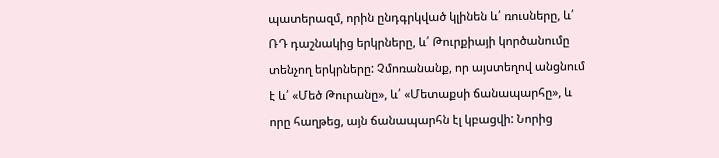պատերազմ, որին ընդգրկված կլինեն և՛ ռուսները, և՛ ՌԴ դաշնակից երկրները, և՛ Թուրքիայի կործանումը տենչող երկրները: Չմոռանանք, որ այստեղով անցնում է և՛ «Մեծ Թուրանը», և՛ «Մետաքսի ճանապարհը», և որը հաղթեց, այն ճանապարհն էլ կբացվի: Նորից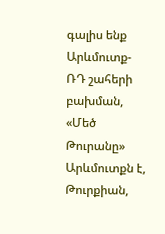գալիս ենք Արևմուտք-ՌԴ շահերի բախման, «Մեծ Թուրանը» Արևմուտքն է, Թուրքիան,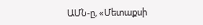ԱՄՆ-ը, «Մետաքսի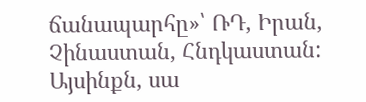ճանապարհը»՝ ՌԴ, Իրան, Չինաստան, Հնդկաստան: Այսինքն, սա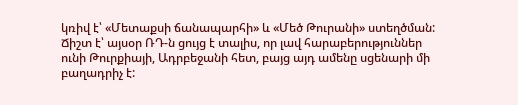կռիվ է՝ «Մետաքսի ճանապարհի» և «Մեծ Թուրանի» ստեղծման: Ճիշտ է՝ այսօր ՌԴ-ն ցույց է տալիս, որ լավ հարաբերություններ ունի Թուրքիայի, Ադրբեջանի հետ, բայց այդ ամենը սցենարի մի բաղադրիչ է: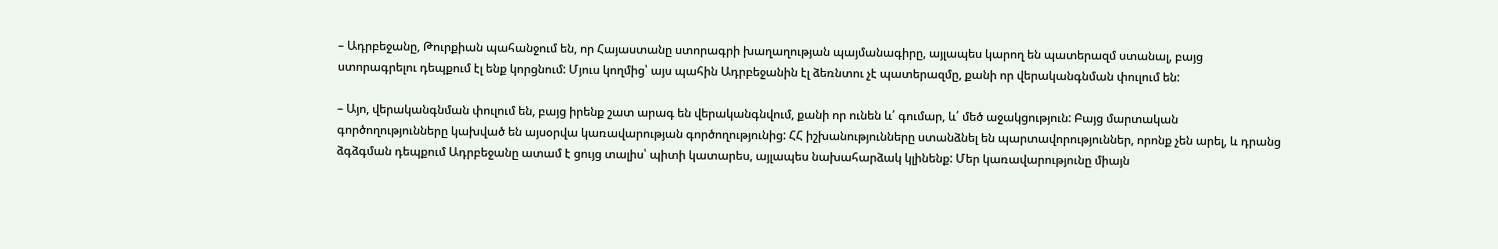– Ադրբեջանը, Թուրքիան պահանջում են, որ Հայաստանը ստորագրի խաղաղության պայմանագիրը, այլապես կարող են պատերազմ ստանալ, բայց ստորագրելու դեպքում էլ ենք կորցնում: Մյուս կողմից՝ այս պահին Ադրբեջանին էլ ձեռնտու չէ պատերազմը, քանի որ վերականգնման փուլում են:

– Այո, վերականգնման փուլում են, բայց իրենք շատ արագ են վերականգնվում, քանի որ ունեն և՛ գումար, և՛ մեծ աջակցություն: Բայց մարտական գործողությունները կախված են այսօրվա կառավարության գործողությունից: ՀՀ իշխանությունները ստանձնել են պարտավորություններ, որոնք չեն արել, և դրանց ձգձգման դեպքում Ադրբեջանը ատամ է ցույց տալիս՝ պիտի կատարես, այլապես նախահարձակ կլինենք: Մեր կառավարությունը միայն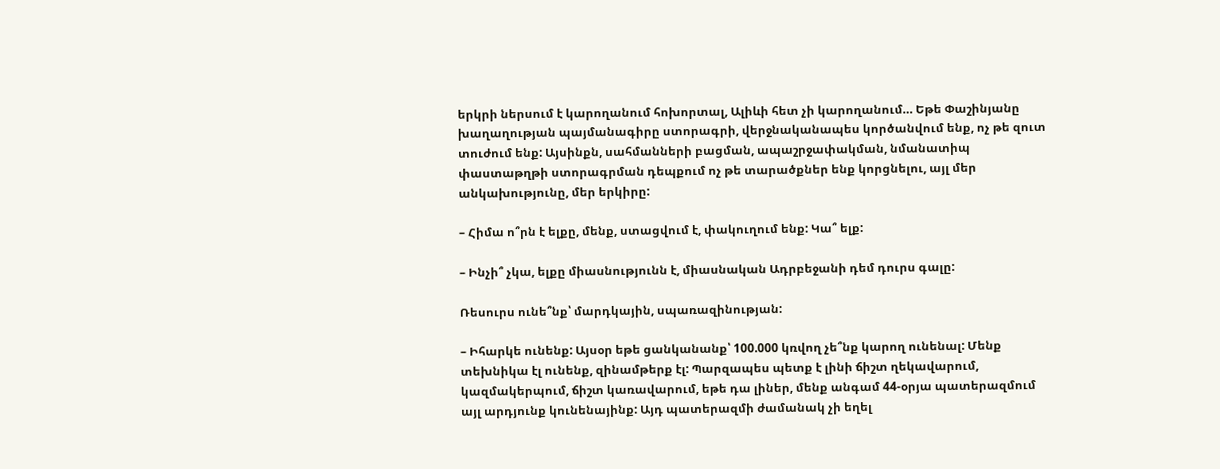երկրի ներսում է կարողանում հոխորտալ, Ալիևի հետ չի կարողանում… Եթե Փաշինյանը խաղաղության պայմանագիրը ստորագրի, վերջնականապես կործանվում ենք, ոչ թե զուտ տուժում ենք: Այսինքն, սահմանների բացման, ապաշրջափակման, նմանատիպ փաստաթղթի ստորագրման դեպքում ոչ թե տարածքներ ենք կորցնելու, այլ մեր անկախությունը, մեր երկիրը:

– Հիմա ո՞րն է ելքը, մենք, ստացվում է, փակուղում ենք: Կա՞ ելք:

– Ինչի՞ չկա, ելքը միասնությունն է, միասնական Ադրբեջանի դեմ դուրս գալը:

Ռեսուրս ունե՞նք՝ մարդկային, սպառազինության:

– Իհարկե ունենք: Այսօր եթե ցանկանանք՝ 100.000 կռվող չե՞նք կարող ունենալ: Մենք տեխնիկա էլ ունենք, զինամթերք էլ: Պարզապես պետք է լինի ճիշտ ղեկավարում, կազմակերպում, ճիշտ կառավարում, եթե դա լիներ, մենք անգամ 44-օրյա պատերազմում այլ արդյունք կունենայինք: Այդ պատերազմի ժամանակ չի եղել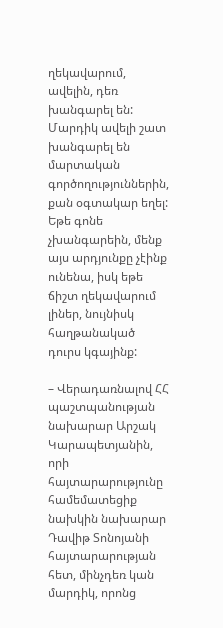ղեկավարում, ավելին, դեռ խանգարել են: Մարդիկ ավելի շատ խանգարել են մարտական գործողություններին, քան օգտակար եղել: Եթե գոնե չխանգարեին, մենք այս արդյունքը չէինք ունենա, իսկ եթե ճիշտ ղեկավարում լիներ, նույնիսկ հաղթանակած դուրս կգայինք:

– Վերադառնալով ՀՀ պաշտպանության նախարար Արշակ Կարապետյանին, որի հայտարարությունը համեմատեցիք նախկին նախարար Դավիթ Տոնոյանի հայտարարության հետ, մինչդեռ կան մարդիկ, որոնց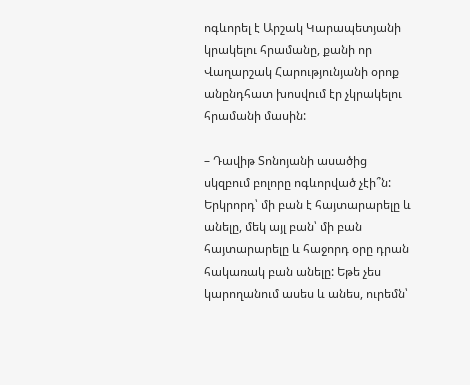ոգևորել է Արշակ Կարապետյանի կրակելու հրամանը, քանի որ Վաղարշակ Հարությունյանի օրոք անընդհատ խոսվում էր չկրակելու հրամանի մասին:

– Դավիթ Տոնոյանի ասածից սկզբում բոլորը ոգևորված չէի՞ն: Երկրորդ՝ մի բան է հայտարարելը և անելը, մեկ այլ բան՝ մի բան հայտարարելը և հաջորդ օրը դրան հակառակ բան անելը: Եթե չես կարողանում ասես և անես, ուրեմն՝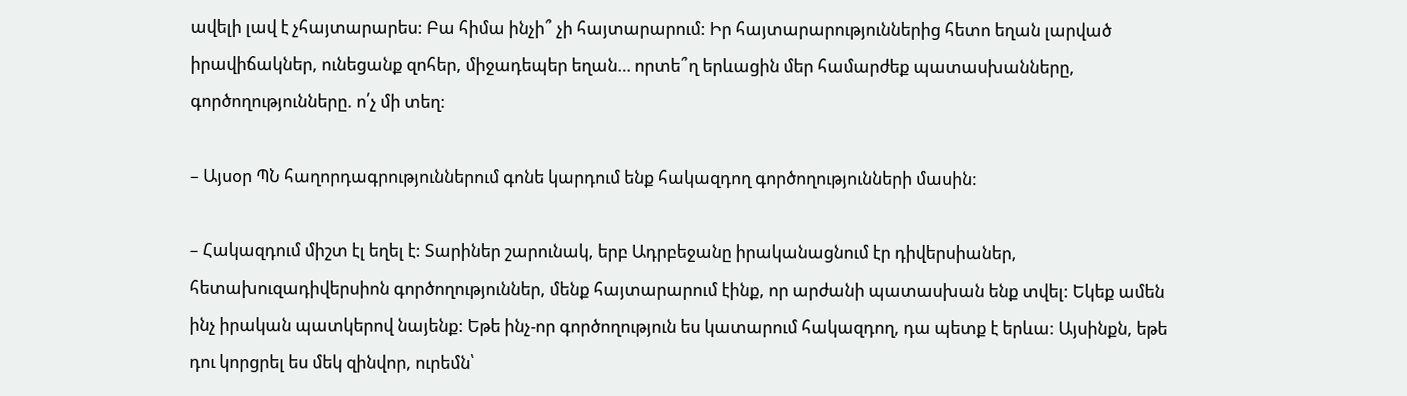ավելի լավ է չհայտարարես: Բա հիմա ինչի՞ չի հայտարարում: Իր հայտարարություններից հետո եղան լարված իրավիճակներ, ունեցանք զոհեր, միջադեպեր եղան… որտե՞ղ երևացին մեր համարժեք պատասխանները, գործողությունները. ո՛չ մի տեղ:

– Այսօր ՊՆ հաղորդագրություններում գոնե կարդում ենք հակազդող գործողությունների մասին:

– Հակազդում միշտ էլ եղել է: Տարիներ շարունակ, երբ Ադրբեջանը իրականացնում էր դիվերսիաներ, հետախուզադիվերսիոն գործողություններ, մենք հայտարարում էինք, որ արժանի պատասխան ենք տվել: Եկեք ամեն ինչ իրական պատկերով նայենք: Եթե ինչ-որ գործողություն ես կատարում հակազդող, դա պետք է երևա: Այսինքն, եթե դու կորցրել ես մեկ զինվոր, ուրեմն՝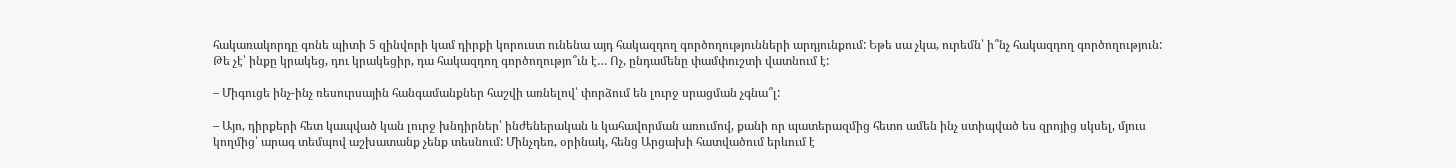հակառակորդը գոնե պիտի 5 զինվորի կամ դիրքի կորուստ ունենա այդ հակազդող գործողությունների արդյունքում: Եթե սա չկա, ուրեմն՝ ի՞նչ հակազդող գործողություն: Թե չէ՝ ինքը կրակեց, դու կրակեցիր, դա հակազդող գործողությո՞ւն է… Ոչ, ընդամենը փամփուշտի վատնում է:

– Միգուցե ինչ-ինչ ռեսուրսային հանգամանքներ հաշվի առնելով՝ փորձում են լուրջ սրացման չգնա՞լ:

– Այո, դիրքերի հետ կապված կան լուրջ խնդիրներ՝ ինժեներական և կահավորման առումով, քանի որ պատերազմից հետո ամեն ինչ ստիպված ես զրոյից սկսել, մյուս կողմից՝ արագ տեմպով աշխատանք չենք տեսնում: Մինչդեռ, օրինակ, հենց Արցախի հատվածում երևում է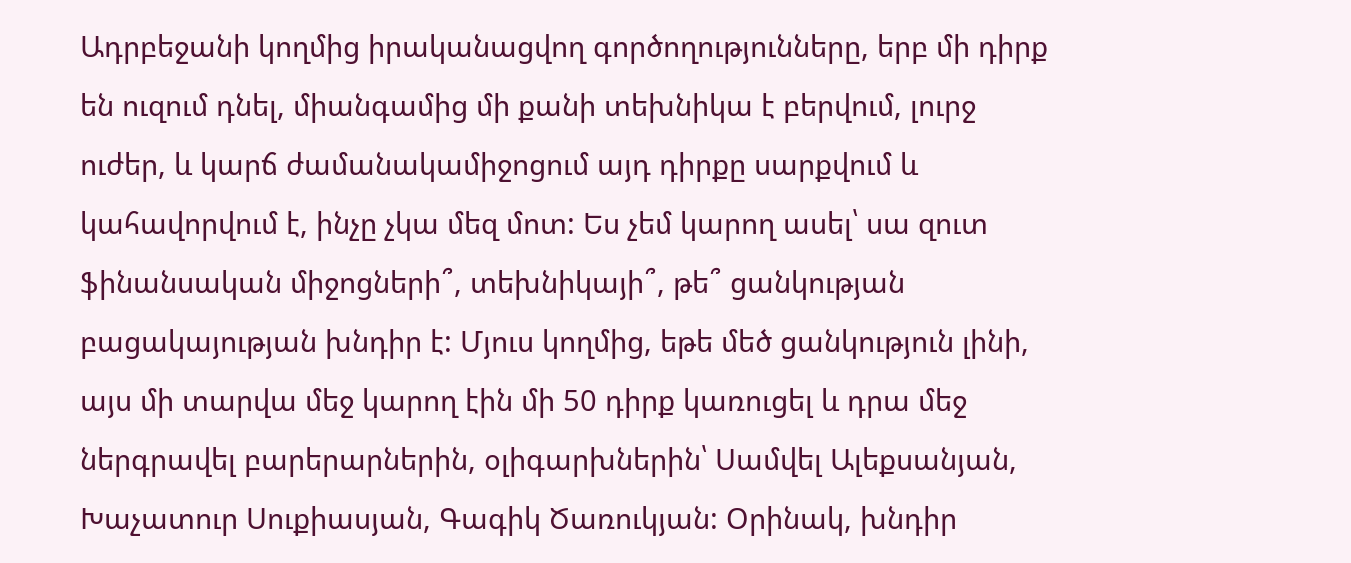Ադրբեջանի կողմից իրականացվող գործողությունները, երբ մի դիրք են ուզում դնել, միանգամից մի քանի տեխնիկա է բերվում, լուրջ ուժեր, և կարճ ժամանակամիջոցում այդ դիրքը սարքվում և կահավորվում է, ինչը չկա մեզ մոտ: Ես չեմ կարող ասել՝ սա զուտ ֆինանսական միջոցների՞, տեխնիկայի՞, թե՞ ցանկության բացակայության խնդիր է: Մյուս կողմից, եթե մեծ ցանկություն լինի, այս մի տարվա մեջ կարող էին մի 50 դիրք կառուցել և դրա մեջ ներգրավել բարերարներին, օլիգարխներին՝ Սամվել Ալեքսանյան, Խաչատուր Սուքիասյան, Գագիկ Ծառուկյան: Օրինակ, խնդիր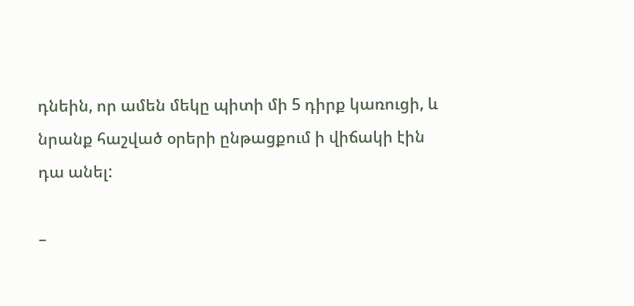դնեին, որ ամեն մեկը պիտի մի 5 դիրք կառուցի, և նրանք հաշված օրերի ընթացքում ի վիճակի էին դա անել:

–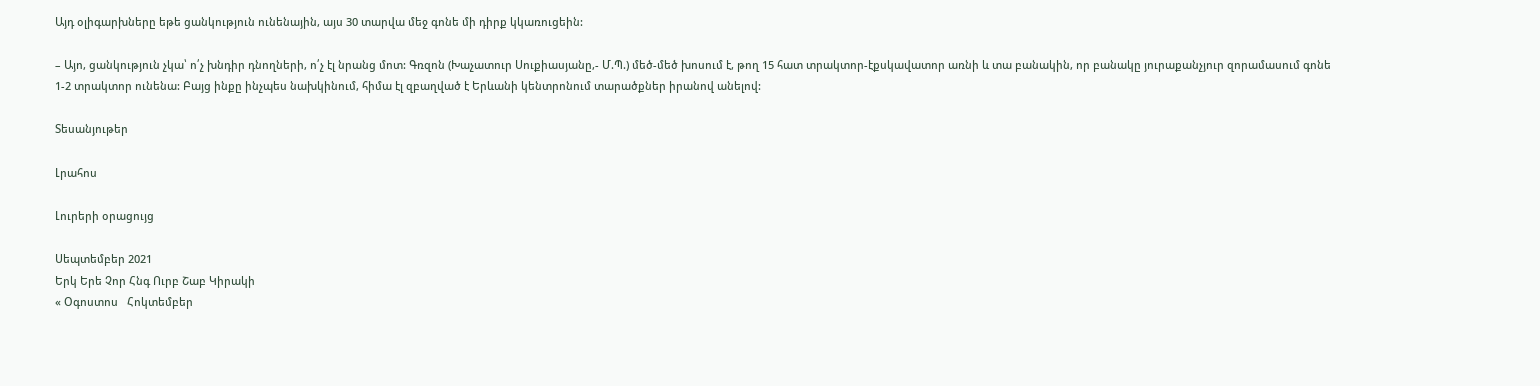Այդ օլիգարխները եթե ցանկություն ունենային, այս 30 տարվա մեջ գոնե մի դիրք կկառուցեին:

– Այո, ցանկություն չկա՝ ո՛չ խնդիր դնողների, ո՛չ էլ նրանց մոտ: Գռզոն (Խաչատուր Սուքիասյանը,- Մ.Պ.) մեծ-մեծ խոսում է, թող 15 հատ տրակտոր-էքսկավատոր առնի և տա բանակին, որ բանակը յուրաքանչյուր զորամասում գոնե 1-2 տրակտոր ունենա: Բայց ինքը ինչպես նախկինում, հիմա էլ զբաղված է Երևանի կենտրոնում տարածքներ իրանով անելով:

Տեսանյութեր

Լրահոս

Լուրերի օրացույց

Սեպտեմբեր 2021
Երկ Երե Չոր Հնգ Ուրբ Շաբ Կիրակի
« Օգոստոս   Հոկտեմբեր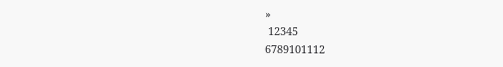»
 12345
6789101112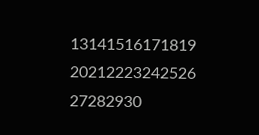13141516171819
20212223242526
27282930